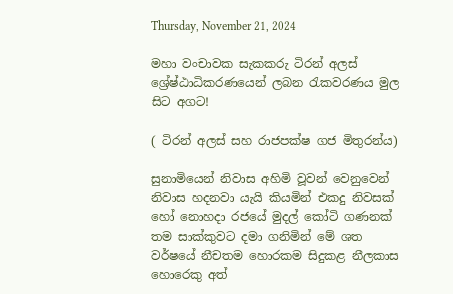Thursday, November 21, 2024

මහා වංචාවක සැකකරු ටිරන් අලස් ශ්‍රේෂ්ඨාධිකරණයෙන් ලබන රැකවරණය මුල සිට අගට!

( ටිරන් අලස් සහ රාජපක්ෂ ගජ මිතුරන්ය)

සුනාමියෙන් නිවාස අහිමි වූවන් වෙනුවෙන් නිවාස හදනවා යැයි කියමින් එකදු නිවසක් හෝ නොහදා රජයේ මුදල් කෝටි ගණනක් තම සාක්කුවට දමා ගනිමින් මේ ශත වර්ෂයේ නීචතම හොරකම සිදුකළ නීලකාස හොරෙකු අත්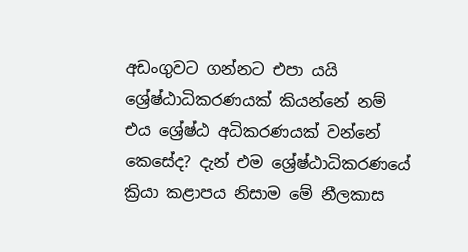අඩංගුවට ගන්නට එපා යයි ශ්‍රේෂ්ඨාධිකරණයක් කියන්නේ නම් එය ශ්‍රේෂ්ඨ අධිකරණයක් වන්නේ කෙසේද? දැන් එම ශ්‍රේෂ්ඨාධිකරණයේ ක්‍රියා කළාපය නිසාම මේ නීලකාස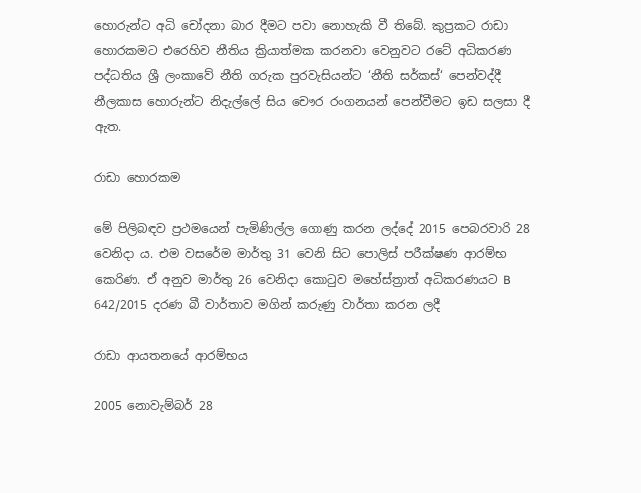හොරුන්ට අධි චෝදනා බාර දීමට පවා නොහැකි වී තිබේ. කුප්‍රකට රාඩා හොරකමට එරෙහිව නීතිය ක්‍රියාත්මක කරනවා වෙනුවට රටේ අධිකරණ පද්ධතිය ශ්‍රී ලංකාවේ නීති ගරුක පුරවැසියන්ට ‘නීති සර්කස්‘ පෙන්වද්දී නීලකාස හොරුන්ට නිදැල්ලේ සිය චෞර රංගනයන් පෙන්වීමට ඉඩ සලසා දී ඇත.

රාඩා හොරකම

මේ පිලිබඳව ප්‍රථමයෙන් පැමිණිල්ල ගොණු කරන ලද්දේ 2015 පෙබරවාරි 28 වෙනිදා ය. එම වසරේම මාර්තු 31 වෙනි සිට පොලිස් පරීක්ෂණ ආරම්භ කෙරිණ. ඒ අනුව මාර්තු 26 වෙනිදා කොටුව මහේස්ත්‍රාත් අධිකරණයට B 642/2015 දරණ බී වාර්තාව මගින් කරුණු වාර්තා කරන ලදී

රාඩා ආයතනයේ ආරම්භය

2005 නොවැම්බර් 28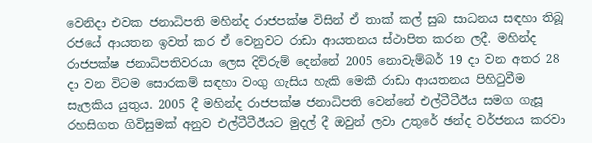වෙනිදා එවක ජනාධිපති මහින්ද රාජපක්ෂ විසින් ඒ තාක් කල් සුබ සාධනය සඳහා තිබූ රජයේ ආයතන ඉවත් කර ඒ වෙනුවට රාඩා ආයතනය ස්ථාපිත කරන ලදී. මහින්ද රාජපක්ෂ ජනාධිපතිවරයා ලෙස දිව්රුම් දෙන්නේ 2005 නොවැම්බර් 19 දා වන අතර 28 දා වන විටම සොරකම් සඳහා වංගු ගැසිය හැකි මෙකී රාඩා ආයතනය පිහිටුවීම සැලකිය යුතුය. 2005 දී මහින්ද රාජපක්ෂ ජනාධිපති වෙන්නේ එල්ටීටීඊය සමග ගැසූ රහසිගත ගිවිසුමක් අනුව එල්ටීටීඊයට මුදල් දී ඔවුන් ලවා උතුරේ ඡන්ද වර්ජනය කරවා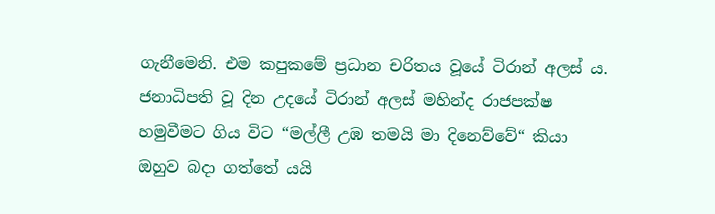ගැනීමෙනි. එම කපුකමේ ප්‍රධාන චරිතය වූයේ ටිරාන් අලස් ය. ජනාධිපති වූ දින උදයේ ටිරාන් අලස් මහින්ද රාජපක්ෂ හමුවීමට ගිය විට “මල්ලී උඹ තමයි මා දිනෙව්වේ“ කියා ඔහුව බදා ගත්තේ යයි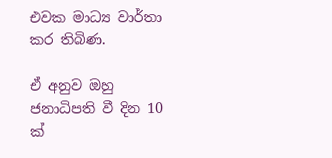එවක මාධ්‍ය වාර්තා කර තිබිණ.

ඒ අනුව ඔහු ජනාධිපති වී දින 10 ක්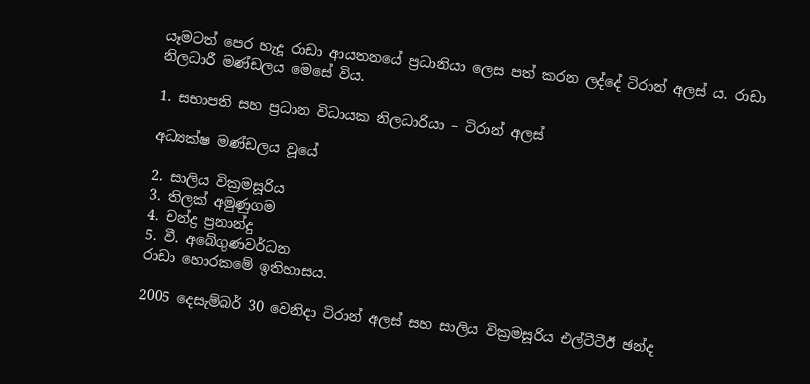යෑමටත් පෙර හැදූ රාඩා ආයතනයේ ප්‍රධානියා ලෙස පත් කරන ලද්දේ ටිරාන් අලස් ය. රාඩා නිලධාරී මණ්ඩලය මෙසේ විය.

1. සභාපති සහ ප්‍රධාන විධායක නිලධාරියා – ටිරාන් අලස්

අධ්‍යක්ෂ මණ්ඩලය වූයේ

2. සාලිය වික්‍රමසූරිය
3. තිලක් අමුණුගම
4. චන්ද්‍ර ප්‍රනාන්දු
5. වී. අබේගුණවර්ධන
රාඩා හොරකමේ ඉතිහාසය.

2005 දෙසැම්බර් 30 වෙනිදා ටිරාන් අලස් සහ සාලිය වික්‍රමසූරිය එල්ටීටීඊ ඡන්ද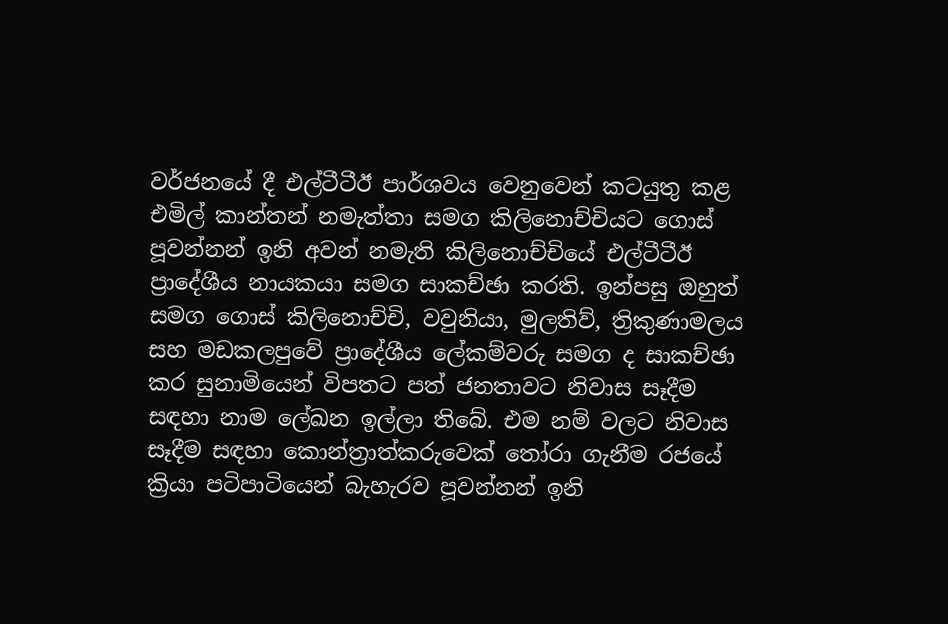වර්ජනයේ දී එල්ටීටීඊ පාර්ශවය වෙනුවෙන් කටයුතු කළ එමිල් කාන්තන් නමැත්තා සමග කිලිනොච්චියට ගොස් පූවන්නන් ඉනි අවන් නමැති කිලිනොච්චියේ එල්ටීටීඊ ප්‍රාදේශීය නායකයා සමග සාකච්ඡා කරති. ඉන්පසු ඔහුත් සමග ගොස් කිලිනොච්චි, වවුනියා, මුලතිව්, ත්‍රිකුණාමලය සහ මඩකලපුවේ ප්‍රාදේශීය ලේකම්වරු සමග ද සාකච්ඡා කර සුනාමියෙන් විපතට පත් ජනතාවට නිවාස සෑදීම සඳහා නාම ලේඛන ඉල්ලා තිබේ. එම නම් වලට නිවාස සෑදීම සඳහා කොන්ත්‍රාත්කරුවෙක් තෝරා ගැනීම රජයේ ක්‍රියා පටිපාටියෙන් බැහැරව පූවන්නන් ඉනි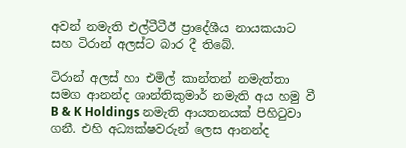අවන් නමැති එල්ටීටීඊ ප්‍රාදේශීය නායකයාට සහ ටිරාන් අලස්ට බාර දී තිබේ.

ටිරාන් අලස් හා එමිල් කාන්තන් නමැත්තා සමග ආනන්ද ශාන්තිකුමාර් නමැති අය හමු වී B & K Holdings නමැති ආයතනයක් පිහිටුවා ගනී. එහි අධ්‍යක්ෂවරුන් ලෙස ආනන්ද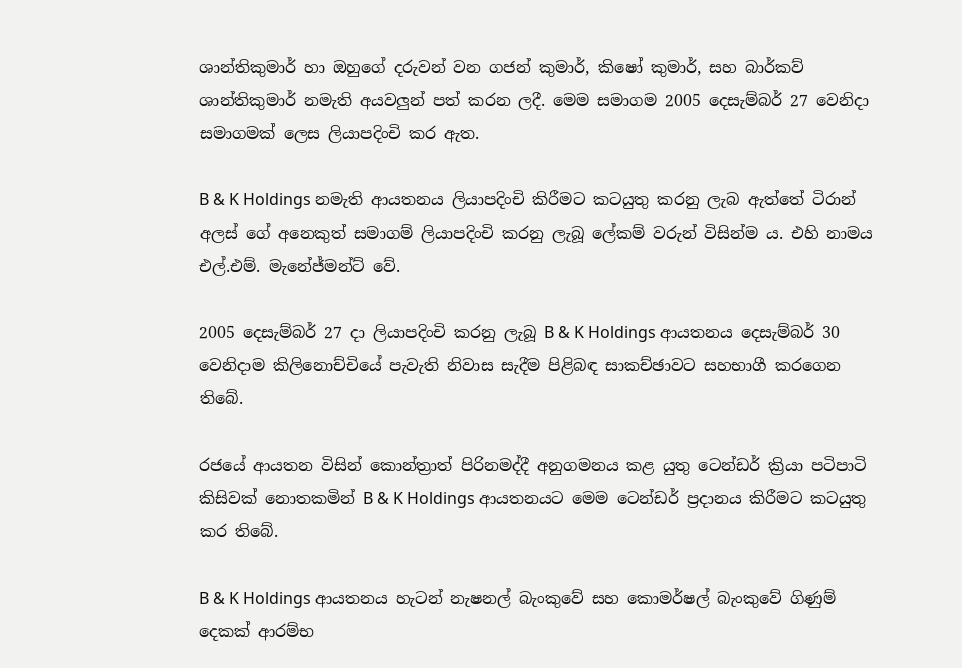ශාන්තිකුමාර් හා ඔහුගේ දරුවන් වන ගජන් කුමාර්, කිෂෝ කුමාර්, සහ බාර්කව් ශාන්තිකුමාර් නමැති අයවලුන් පත් කරන ලදී. මෙම සමාගම 2005 දෙසැම්බර් 27 වෙනිදා සමාගමක් ලෙස ලියාපදිංචි කර ඇත.

B & K Holdings නමැති ආයතනය ලියාපදිංචි කිරීමට කටයුතු කරනු ලැබ ඇත්තේ ටිරාන් අලස් ගේ අනෙකුත් සමාගම් ලියාපදිංචි කරනු ලැබූ ලේකම් වරුන් විසින්ම ය. එහි නාමය එල්.එම්. මැනේජ්මන්ට් වේ.

2005 දෙසැම්බර් 27 දා ලියාපදිංචි කරනු ලැබූ B & K Holdings ආයතනය දෙසැම්බර් 30 වෙනිදාම කිලිනොච්චියේ පැවැති නිවාස සැදීම පිළිබඳ සාකච්ඡාවට සහභාගී කරගෙන තිබේ.

රජයේ ආයතන විසින් කොන්ත්‍රාත් පිරිනමද්දී අනුගමනය කළ යුතු ටෙන්ඩර් ක්‍රියා පටිපාටි කිසිවක් නොතකමින් B & K Holdings ආයතනයට මෙම ටෙන්ඩර් ප්‍රදානය කිරීමට කටයුතු කර තිබේ.

B & K Holdings ආයතනය හැටන් නැෂනල් බැංකුවේ සහ කොමර්ෂල් බැංකුවේ ගිණුම් දෙකක් ආරම්භ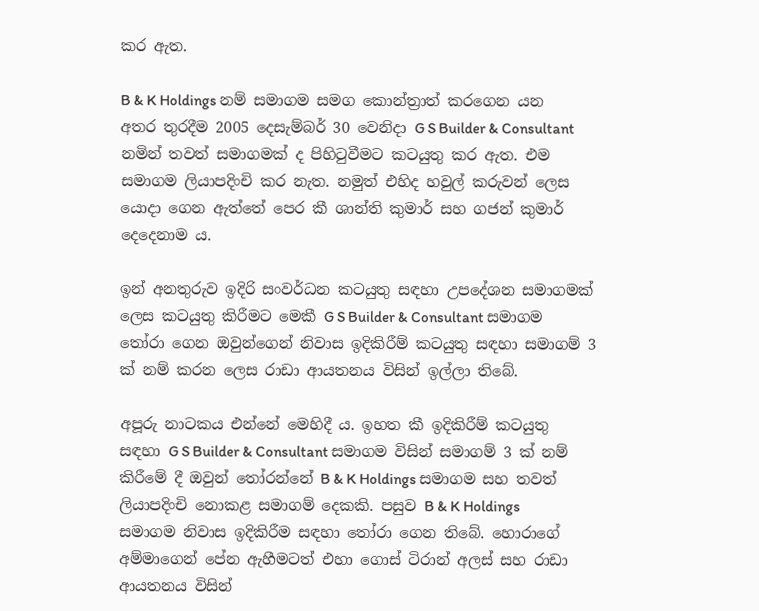කර ඇත.

B & K Holdings නම් සමාගම සමග කොන්ත්‍රාත් කරගෙන යන අතර තුරදීම 2005 දෙසැම්බර් 30 වෙනිදා G S Builder & Consultant නමින් තවත් සමාගමක් ද පිහිටුවීමට කටයුතු කර ඇත. එම සමාගම ලියාපදිංචි කර නැත. නමුත් එහිද හවුල් කරුවන් ලෙස යොදා ගෙන ඇත්තේ පෙර කී ශාන්ති කුමාර් සහ ගජන් කුමාර් දෙදෙනාම ය.

ඉන් අනතුරුව ඉදිරි සංවර්ධන කටයුතු සඳහා උපදේශන සමාගමක් ලෙස කටයුතු කිරීමට මෙකී G S Builder & Consultant සමාගම තෝරා ගෙන ඔවුන්ගෙන් නිවාස ඉදිකිරීම් කටයුතු සඳහා සමාගම් 3 ක් නම් කරන ලෙස රාඩා ආයතනය විසින් ඉල්ලා තිබේ.

අපූරු නාටකය එන්නේ මෙහිදී ය. ඉහත කී ඉදිකිරීම් කටයුතු සඳහා G S Builder & Consultant සමාගම විසින් සමාගම් 3 ක් නම් කිරීමේ දී ඔවුන් තෝරන්නේ B & K Holdings සමාගම සහ තවත් ලියාපදිංචි නොකළ සමාගම් දෙකකි. පසුව B & K Holdings සමාගම නිවාස ඉදිකිරීම සඳහා තෝරා ගෙන තිබේ. හොරාගේ අම්මාගෙන් පේන ඇහීමටත් එහා ගොස් ටිරාන් අලස් සහ රාඩා ආයතනය විසින්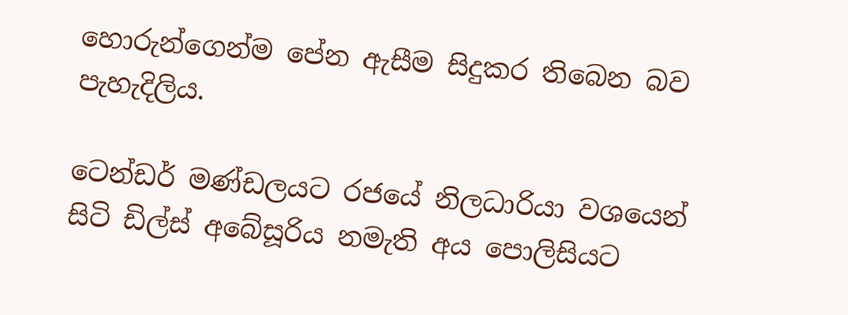හොරුන්ගෙන්ම පේන ඇසීම සිදුකර තිබෙන බව පැහැදිලිය.

ටෙන්ඩර් මණ්ඩලයට රජයේ නිලධාරියා වශයෙන් සිටි ඩිල්ස් අබේසූරිය නමැති අය පොලිසියට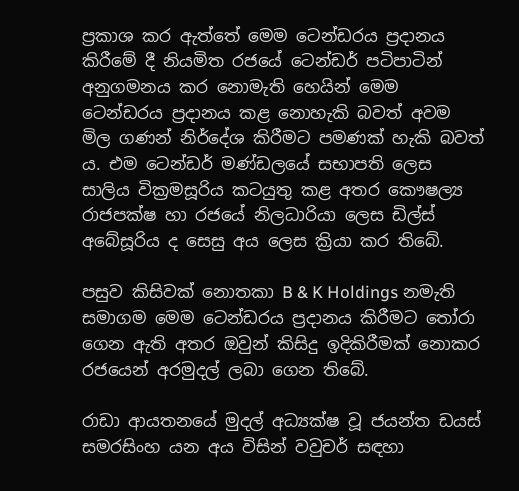ප්‍රකාශ කර ඇත්තේ මෙම ටෙන්ඩරය ප්‍රදානය කිරීමේ දී නියමිත රජයේ ටෙන්ඩර් පටිපාටින් අනුගමනය කර නොමැති හෙයින් මෙම ටෙන්ඩරය ප්‍රදානය කළ නොහැකි බවත් අවම මිල ගණන් නිර්දේශ කිරීමට පමණක් හැකි බවත් ය. එම ටෙන්ඩර් මණ්ඩලයේ සභාපති ලෙස සාලිය වික්‍රමසූරිය කටයුතු කළ අතර කෞෂල්‍ය රාජපක්ෂ හා රජයේ නිලධාරියා ලෙස ඩිල්ස් අබේසූරිය ද සෙසු අය ලෙස ක්‍රියා කර තිබේ.

පසුව කිසිවක් නොතකා B & K Holdings නමැති සමාගම මෙම ටෙන්ඩරය ප්‍රදානය කිරීමට තෝරා ගෙන ඇති අතර ඔවුන් කිසිදු ඉදිකිරීමක් නොකර රජයෙන් අරමුදල් ලබා ගෙන තිබේ.

රාඩා ආයතනයේ මුදල් අධ්‍යක්ෂ වූ ජයන්ත ඩයස් සමරසිංහ යන අය විසින් වවුචර් සඳහා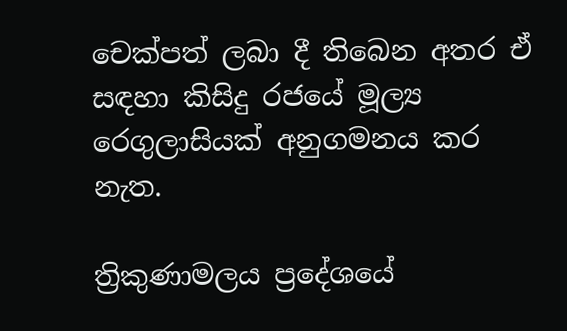චෙක්පත් ලබා දී තිබෙන අතර ඒ සඳහා කිසිදු රජයේ මූල්‍ය රෙගුලාසියක් අනුගමනය කර නැත.

ත්‍රිකුණාමලය ප්‍රදේශයේ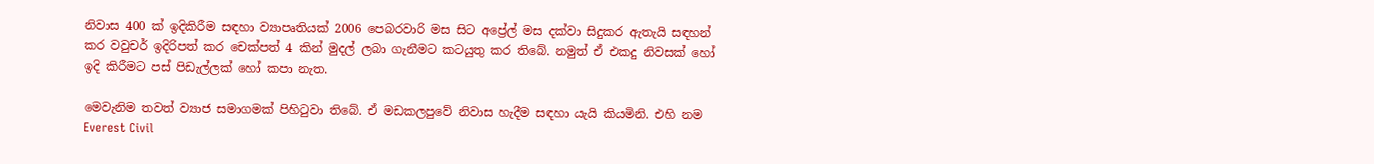නිවාස 400 ක් ඉදිකිරීම සඳහා ව්‍යාපෘතියක් 2006 පෙබරවාරි මස සිට අප්‍රේල් මස දක්වා සිදුකර ඇතැයි සඳහන් කර වවුචර් ඉදිරිපත් කර චෙක්පත් 4 කින් මුදල් ලබා ගැනීමට කටයුතු කර තිබේ. නමුත් ඒ එකදු නිවසක් හෝ ඉදි කිරීමට පස් පිඩැල්ලක් හෝ කපා නැත.

මෙවැනිම තවත් ව්‍යාජ සමාගමක් පිහිටුවා තිබේ. ඒ මඩකලපුවේ නිවාස හැදීම සඳහා යැයි කියමිනි. එහි නම Everest Civil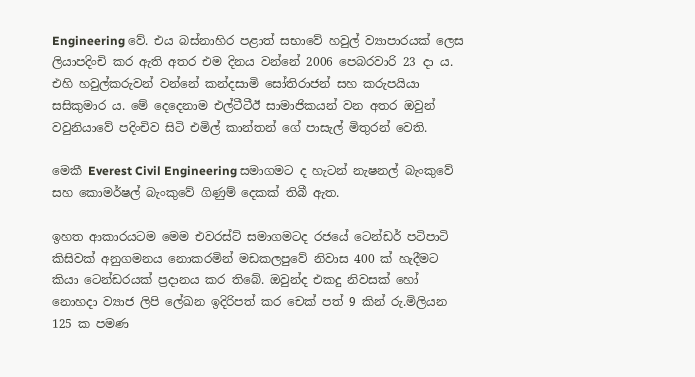Engineering වේ. එය බස්නාහිර පළාත් සභාවේ හවුල් ව්‍යාපාරයක් ලෙස ලියාපදිංචි කර ඇති අතර එම දිනය වන්නේ 2006 පෙබරවාරි 23 දා ය. එහි හවුල්කරුවන් වන්නේ කන්දසාමි සෝතිරාජන් සහ කරුපයියා සසිකුමාර ය. මේ දෙදෙනාම එල්ටීටීඊ සාමාජිකයන් වන අතර ඔවුන් වවුනියාවේ පදිංචිව සිටි එමිල් කාන්තන් ගේ පාසැල් මිතුරන් වෙති.

මෙකී Everest Civil Engineering සමාගමට ද හැටන් නැෂනල් බැංකුවේ සහ කොමර්ෂල් බැංකුවේ ගිණුම් දෙකක් තිබී ඇත.

ඉහත ආකාරයටම මෙම එවරස්ට් සමාගමටද රජයේ ටෙන්ඩර් පටිපාටි කිසිවක් අනුගමනය නොකරමින් මඩකලපුවේ නිවාස 400 ක් හැදීමට කියා ටෙන්ඩරයක් ප්‍රදානය කර තිබේ. ඔවුන්ද එකදු නිවසක් හෝ නොහදා ව්‍යාජ ලිපි ලේඛන ඉදිරිපත් කර චෙක් පත් 9 කින් රු.මිලියන 125 ක පමණ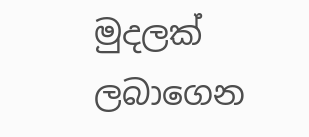මුදලක් ලබාගෙන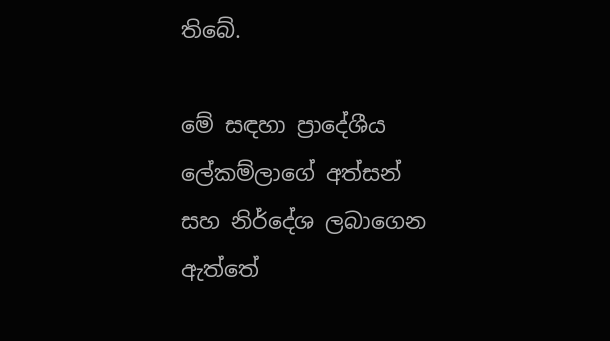තිබේ.

මේ සඳහා ප්‍රාදේශීය ලේකම්ලාගේ අත්සන් සහ නිර්දේශ ලබාගෙන ඇත්තේ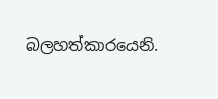බලහත්කාරයෙනි.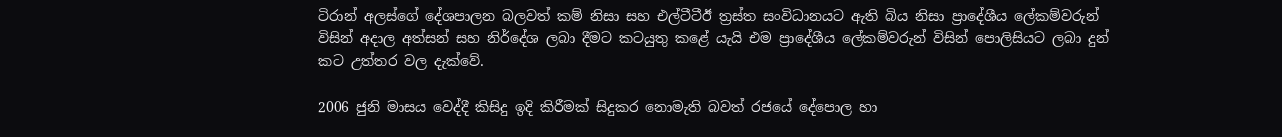ටිරාන් අලස්ගේ දේශපාලන බලවත් කම් නිසා සහ එල්ටීටීඊ ත්‍රස්ත සංවිධානයට ඇති බිය නිසා ප්‍රාදේශීය ලේකම්වරුන් විසින් අදාල අත්සන් සහ නිර්දේශ ලබා දීමට කටයුතු කළේ යැයි එම ප්‍රාදේශීය ලේකම්වරුන් විසින් පොලිසියට ලබා දුන් කට උත්තර වල දැක්වේ.

2006 ජුනි මාසය වෙද්දී කිසිදු ඉදි කිරීමක් සිදුකර නොමැති බවත් රජයේ දේපොල හා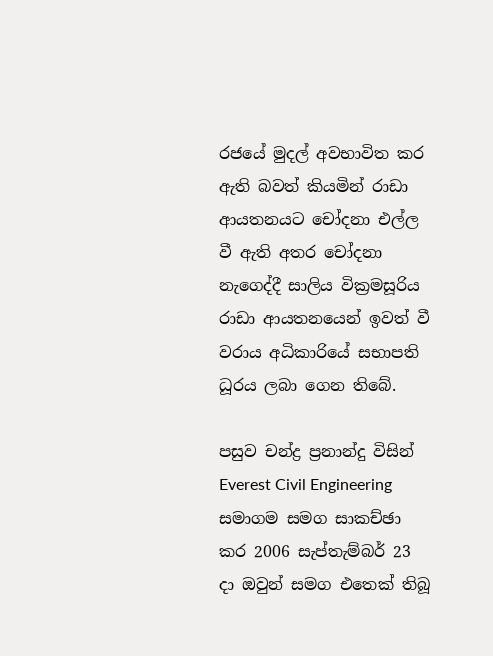රජයේ මුදල් අවභාවිත කර ඇති බවත් කියමින් රාඩා ආයතනයට චෝදනා එල්ල වී ඇති අතර චෝදනා නැගෙද්දී සාලිය වික්‍රමසූරිය රාඩා ආයතනයෙන් ඉවත් වී වරාය අධිකාරියේ සභාපති ධූරය ලබා ගෙන තිබේ.

පසුව චන්ද්‍ර ප්‍රනාන්දු විසින් Everest Civil Engineering සමාගම සමග සාකච්ඡා කර 2006 සැප්තැම්බර් 23 දා ඔවුන් සමග එතෙක් තිබූ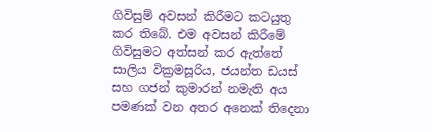ගිවිසුම් අවසන් කිරීමට කටයුතු කර තිබේ. එම අවසන් කිරීමේ ගිවිසුමට අත්සන් කර ඇත්තේ සාලිය වික්‍රමසූරිය, ජයන්ත ඩයස් සහ ගජන් කුමාරන් නමැති අය පමණක් වන අතර අනෙක් තිදෙනා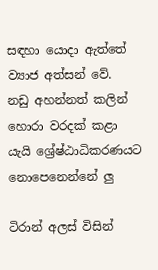සඳහා යොදා ඇත්තේ ව්‍යාජ අත්සන් වේ.
නඩු අහන්නත් කලින් හොරා වරදක් කළා යැයි ශ්‍රේෂ්ඨාධිකරණයට නොපෙනෙන්නේ ලු

ටිරාන් අලස් විසින්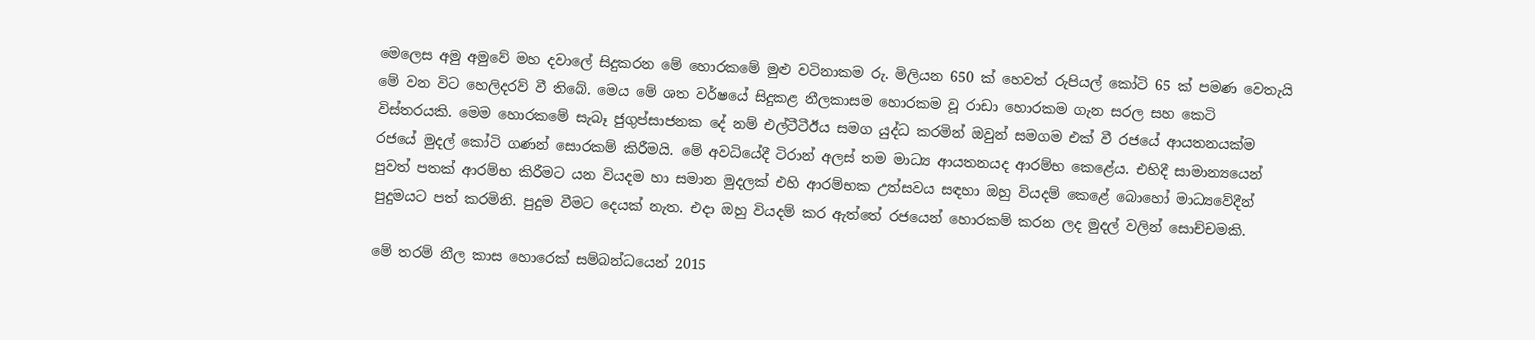මෙලෙස අමු අමුවේ මහ දවාලේ සිදුකරන මේ හොරකමේ මුළු වටිනාකම රු. මිලියන 650 ක් හෙවත් රුපියල් කෝටි 65 ක් පමණ වෙතැයි මේ වන විට හෙලිදරව් වී තිබේ. මෙය මේ ශත වර්ෂයේ සිදුකළ නීලකාසම හොරකම වූ රාඩා හොරකම ගැන සරල සහ කෙටි විස්තරයකි. මෙම හොරකමේ සැබෑ ජුගුප්සාජනක දේ නම් එල්ටීටීඊය සමග යුද්ධ කරමින් ඔවුන් සමගම එක් වී රජයේ ආයතනයක්ම රජයේ මුදල් කෝටි ගණන් සොරකම් කිරීමයි. මේ අවධියේදී ටිරාන් අලස් තම මාධ්‍ය ආයතනයද ආරම්භ කෙළේය. එහිදී සාමාන්‍යයෙන් පුවත් පතක් ආරම්භ කිරීමට යන වියදම හා සමාන මුදලක් එහි ආරම්භක උත්සවය සඳහා ඔහු වියදම් කෙළේ බොහෝ මාධ්‍යවේදීන් පුදුමයට පත් කරමිනි. පුදුම වීමට දෙයක් නැත. එදා ඔහු වියදම් කර ඇත්තේ රජයෙන් හොරකම් කරන ලද මුදල් වලින් සොච්චමකි.

මේ තරම් නීල කාස හොරෙක් සම්බන්ධයෙන් 2015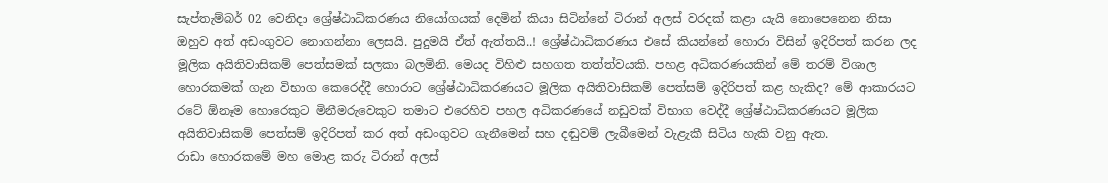සැප්තැම්බර් 02 වෙනිදා ශ්‍රේෂ්ඨාධිකරණය නියෝගයක් දෙමින් කියා සිටින්නේ ටිරාන් අලස් වරදක් කළා යැයි නොපෙනෙන නිසා ඔහුව අත් අඩංගුවට නොගන්නා ලෙසයි. පුදුමයි ඒත් ඇත්තයි..! ශ්‍රේෂ්ඨාධිකරණය එසේ කියන්නේ හොරා විසින් ඉදිරිපත් කරන ලද මූලික අයිතිවාසිකම් පෙත්සමක් සලකා බලමිනි. මෙයද විහිළු සහගත තත්ත්වයකි. පහළ අධිකරණයකින් මේ තරම් විශාල හොරකමක් ගැන විභාග කෙරෙද්දී හොරාට ශ්‍රේෂ්ඨාධිකරණයට මූලික අයිතිවාසිකම් පෙත්සම් ඉදිරිපත් කළ හැකිද? මේ ආකාරයට රටේ ඕනෑම හොරෙකුට මිනීමරුවෙකුට තමාට එරෙහිව පහල අධිකරණයේ නඩුවක් විභාග වෙද්දී ශ්‍රේෂ්ඨාධිකරණයට මූලික අයිතිවාසිකම් පෙත්සම් ඉදිරිපත් කර අත් අඩංගුවට ගැනීමෙන් සහ දඬුවම් ලැබීමෙන් වැළැකී සිටිය හැකි වනු ඇත.
රාඩා හොරකමේ මහ මොළ කරු ටිරාන් අලස්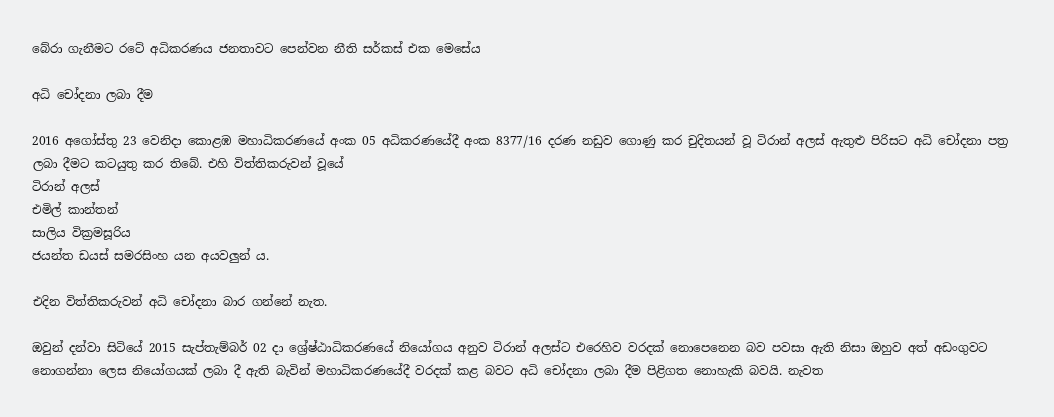බේරා ගැනීමට රටේ අධිකරණය ජනතාවට පෙන්වන නීති සර්කස් එක මෙසේය

අධි චෝදනා ලබා දීම

2016 අගෝස්තු 23 වෙනිදා කොළඹ මහාධිකරණයේ අංක 05 අධිකරණයේදී අංක 8377/16 දරණ නඩුව ගොණු කර චුදිතයන් වූ ටිරාන් අලස් ඇතුළු පිරිසට අධි චෝදනා පත්‍ර ලබා දීමට කටයුතු කර තිබේ. එහි විත්තිකරුවන් වූයේ
ටිරාන් අලස්
එමිල් කාන්තන්
සාලිය වික්‍රමසූරිය
ජයන්ත ඩයස් සමරසිංහ යන අයවලුන් ය.

එදින විත්තිකරුවන් අධි චෝදනා බාර ගන්නේ නැත.

ඔවුන් දන්වා සිටියේ 2015 සැප්තැම්බර් 02 දා ශ්‍රේෂ්ඨාධිකරණයේ නියෝගය අනුව ටිරාන් අලස්ට එරෙහිව වරදක් නොපෙනෙන බව පවසා ඇති නිසා ඔහුව අත් අඩංගුවට නොගන්නා ලෙස නියෝගයක් ලබා දී ඇති බැවින් මහාධිකරණයේදී වරදක් කළ බවට අධි චෝදනා ලබා දීම පිළිගත නොහැකි බවයි. නැවත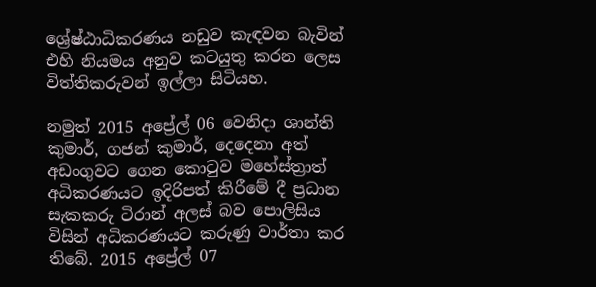ශ්‍රේෂ්ඨාධිකරණය නඩුව කැඳවන බැවින් එහි නියමය අනුව කටයුතු කරන ලෙස විත්තිකරුවන් ඉල්ලා සිටියහ.

නමුත් 2015 අප්‍රේල් 06 වෙනිදා ශාන්ති කුමාර්, ගජන් කුමාර්, දෙදෙනා අත් අඩංගුවට ගෙන කොටුව මහේස්ත්‍රාත් අධිකරණයට ඉදිරිපත් කිරීමේ දී ප්‍රධාන සැකකරු ටිරාන් අලස් බව පොලිසිය විසින් අධිකරණයට කරුණු වාර්තා කර තිබේ. 2015 අප්‍රේල් 07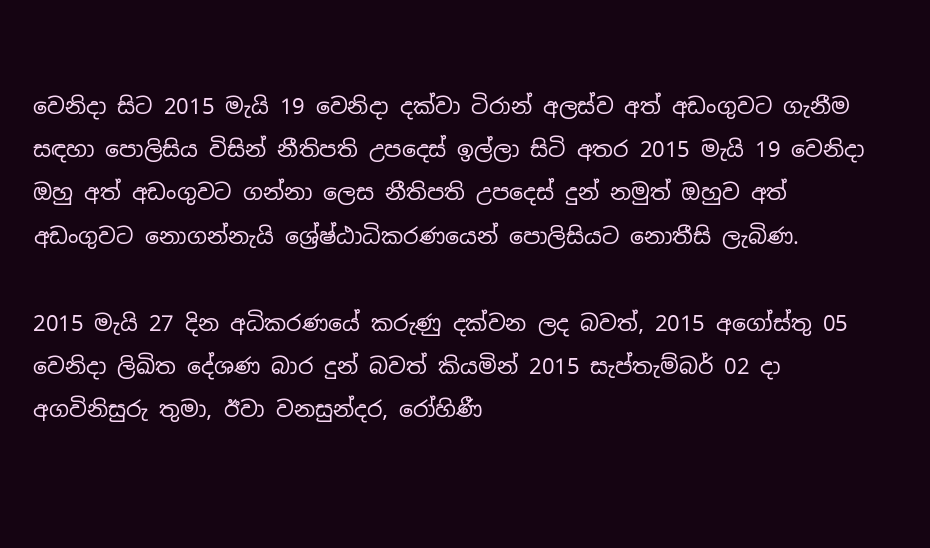වෙනිදා සිට 2015 මැයි 19 වෙනිදා දක්වා ටිරාන් අලස්ව අත් අඩංගුවට ගැනීම සඳහා පොලිසිය විසින් නීතිපති උපදෙස් ඉල්ලා සිටි අතර 2015 මැයි 19 වෙනිදා ඔහු අත් අඩංගුවට ගන්නා ලෙස නීතිපති උපදෙස් දුන් නමුත් ඔහුව අත් අඩංගුවට නොගන්නැයි ශ්‍රේෂ්ඨාධිකරණයෙන් පොලිසියට නොතීසි ලැබිණ.

2015 මැයි 27 දින අධිකරණයේ කරුණු දක්වන ලද බවත්, 2015 අගෝස්තු 05 වෙනිදා ලිඛිත දේශණ බාර දුන් බවත් කියමින් 2015 සැප්තැම්බර් 02 දා අගවිනිසුරු තුමා, ඊවා වනසුන්දර, රෝහිණී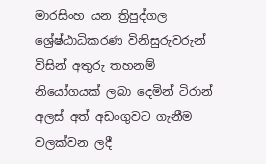මාරසිංහ යන ත්‍රිපුද්ගල ශ්‍රේෂ්ඨාධිකරණ විනිසුරුවරුන් විසින් අතුරු තහනම් නියෝගයක් ලබා දෙමින් ටිරාන් අලස් අත් අඩංගුවට ගැනීම වලක්වන ලදී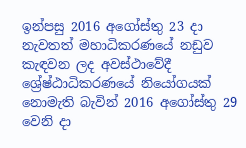ඉන්පසු 2016 අගෝස්තු 23 දා නැවතත් මහාධිකරණයේ නඩුව කැඳවන ලද අවස්ථාවේදී ශ්‍රේෂ්ඨාධිකරණයේ නියෝගයක් නොමැති බැවින් 2016 අගෝස්තු 29 වෙනි දා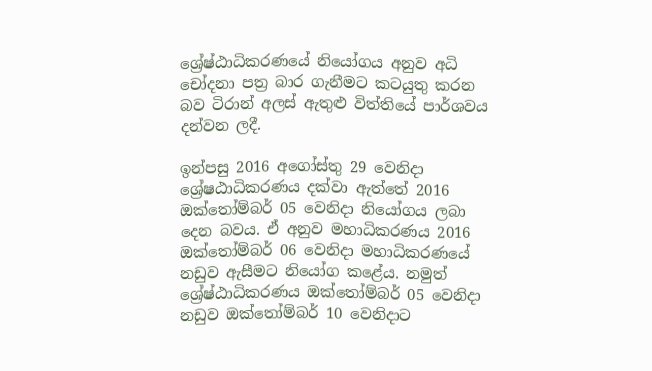ශ්‍රේෂ්ඨාධිකරණයේ නියෝගය අනුව අධි චෝදනා පත්‍ර බාර ගැනීමට කටයුතු කරන බව ටිරාන් අලස් ඇතුළු විත්තියේ පාර්ශවය දන්වන ලදී.

ඉන්පසු 2016 අගෝස්තු 29 වෙනිදා ශ්‍රේෂඨාධිකරණය දක්වා ඇත්තේ 2016 ඔක්තෝම්බර් 05 වෙනිදා නියෝගය ලබා දෙන බවය. ඒ අනුව මහාධිකරණය 2016 ඔක්තෝම්බර් 06 වෙනිදා මහාධිකරණයේ නඩුව ඇසීමට නියෝග කළේය. නමුත් ශ්‍රේෂ්ඨාධිකරණය ඔක්තෝම්බර් 05 වෙනිදා නඩුව ඔක්තෝම්බර් 10 වෙනිදාට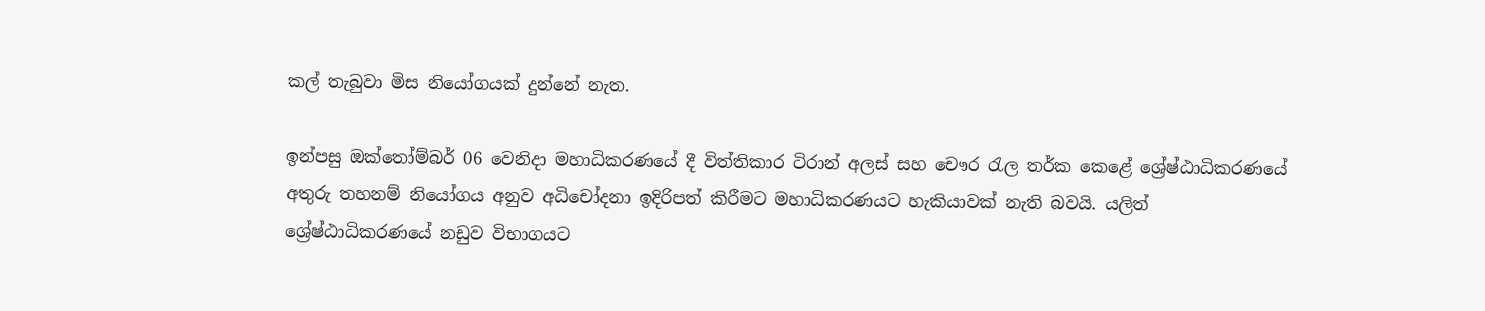කල් තැබුවා මිස නියෝගයක් දුන්නේ නැත.

ඉන්පසු ඔක්තෝම්බර් 06 වෙනිදා මහාධිකරණයේ දී විත්තිකාර ටිරාන් අලස් සහ චෞර රැල තර්ක කෙළේ ශ්‍රේෂ්ඨාධිකරණයේ අතුරු තහනම් නියෝගය අනුව අධිචෝදනා ඉදිරිපත් කිරීමට මහාධිකරණයට හැකියාවක් නැති බවයි. යලිත් ශ්‍රේෂ්ඨාධිකරණයේ නඩුව විභාගයට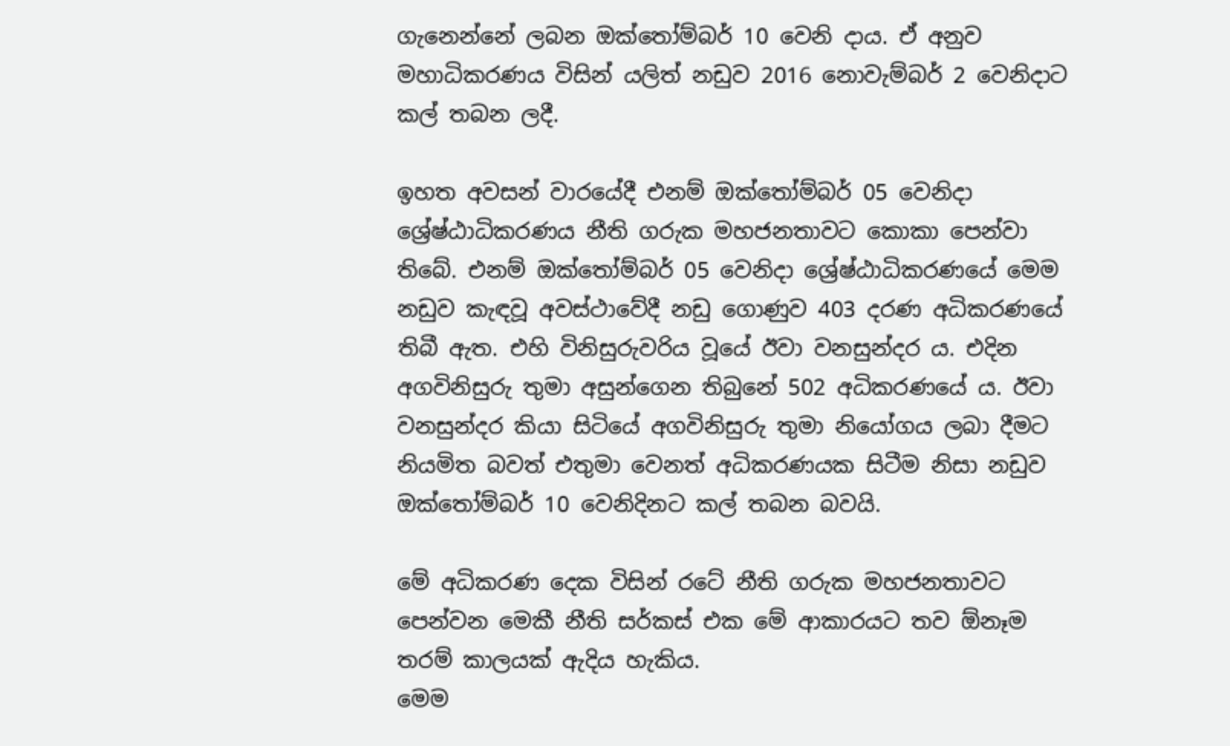ගැනෙන්නේ ලබන ඔක්තෝම්බර් 10 වෙනි දාය. ඒ අනුව මහාධිකරණය විසින් යලිත් නඩුව 2016 නොවැම්බර් 2 වෙනිදාට කල් තබන ලදී.

ඉහත අවසන් වාරයේදී එනම් ඔක්තෝම්බර් 05 වෙනිදා ශ්‍රේෂ්ඨාධිකරණය නීති ගරුක මහජනතාවට කොකා පෙන්වා තිබේ. එනම් ඔක්තෝම්බර් 05 වෙනිදා ශ්‍රේෂ්ඨාධිකරණයේ මෙම නඩුව කැඳවූ අවස්ථාවේදී නඩු ගොණුව 403 දරණ අධිකරණයේ තිබී ඇත. එහි විනිසුරුවරිය වූයේ ඊවා වනසුන්දර ය. එදින අගවිනිසුරු තුමා අසුන්ගෙන තිබුනේ 502 අධිකරණයේ ය. ඊවා වනසුන්දර කියා සිටියේ අගවිනිසුරු තුමා නියෝගය ලබා දීමට නියමිත බවත් එතුමා වෙනත් අධිකරණයක සිටීම නිසා නඩුව ඔක්තෝම්බර් 10 වෙනිදිනට කල් තබන බවයි.

මේ අධිකරණ දෙක විසින් රටේ නීති ගරුක මහජනතාවට පෙන්වන මෙකී නීති සර්කස් එක මේ ආකාරයට තව ඕනෑම තරම් කාලයක් ඇදිය හැකිය.
මෙම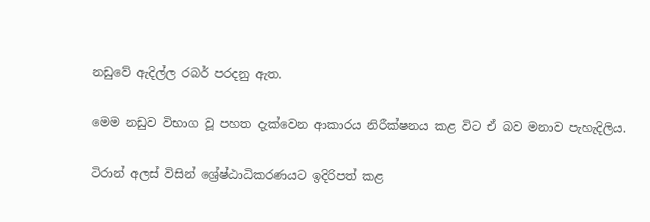නඩුවේ ඇදිල්ල රබර් පරදනු ඇත.

මෙම නඩුව විභාග වූ පහත දැක්වෙන ආකාරය නිරීක්ෂනය කළ විට ඒ බව මනාව පැහැදිලිය.

ටිරාන් අලස් විසින් ශ්‍රේෂ්ඨාධිකරණයට ඉදිරිපත් කළ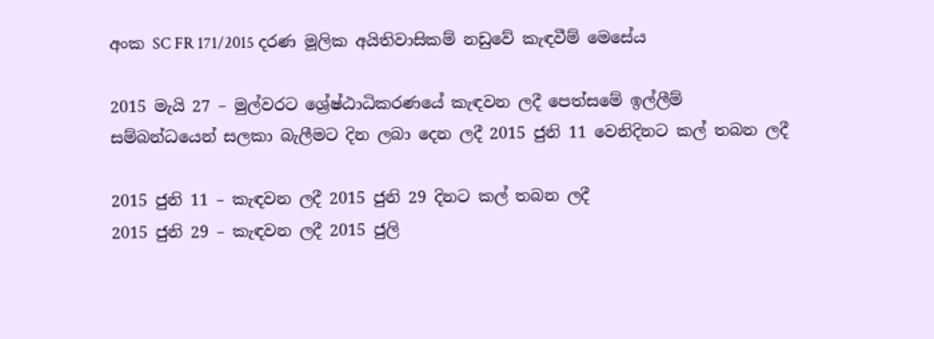අංක SC FR 171/2015 දරණ මූලික අයිතිවාසිකම් නඩුවේ කැඳවීම් මෙසේය

2015 මැයි 27 – මුල්වරට ශ්‍රේෂ්ඨාධිකරණයේ කැඳවන ලදී පෙත්සමේ ඉල්ලීම් සම්බන්ධයෙන් සලකා බැලීමට දින ලබා දෙන ලදී 2015 ජුනි 11 වෙනිදිනට කල් තබන ලදී

2015 ජුනි 11 – කැඳවන ලදී 2015 ජුනි 29 දිනට කල් තබන ලදී
2015 ජුනි 29 – කැඳවන ලදී 2015 ජුලි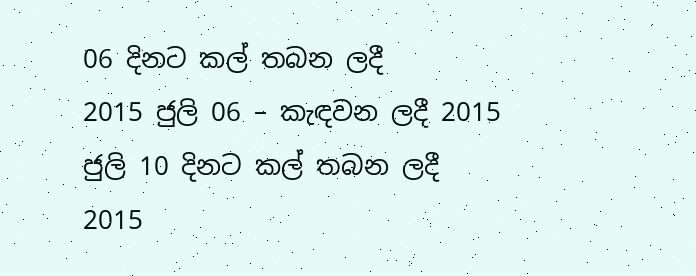06 දිනට කල් තබන ලදී
2015 ජුලි 06 – කැඳවන ලදී 2015 ජුලි 10 දිනට කල් තබන ලදී
2015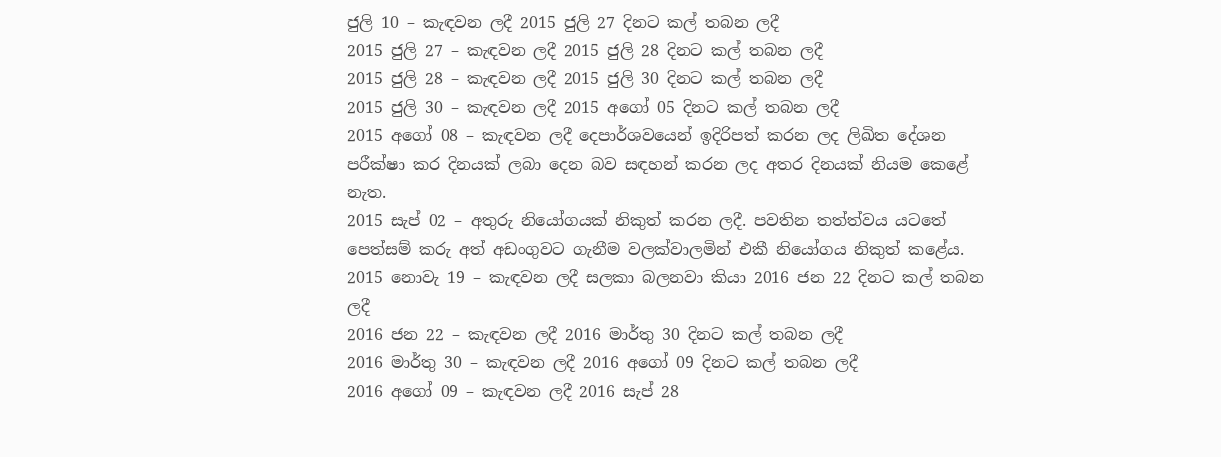ජුලි 10 – කැඳවන ලදී 2015 ජුලි 27 දිනට කල් තබන ලදී
2015 ජුලි 27 – කැඳවන ලදී 2015 ජුලි 28 දිනට කල් තබන ලදී
2015 ජුලි 28 – කැඳවන ලදී 2015 ජුලි 30 දිනට කල් තබන ලදී
2015 ජුලි 30 – කැඳවන ලදී 2015 අගෝ 05 දිනට කල් තබන ලදී
2015 අගෝ 08 – කැඳවන ලදී දෙපාර්ශවයෙන් ඉදිරිපත් කරන ලද ලිඛිත දේශන පරීක්ෂා කර දිනයක් ලබා දෙන බව සඳහන් කරන ලද අතර දිනයක් නියම කෙළේ නැත.
2015 සැප් 02 – අතුරු නියෝගයක් නිකුත් කරන ලදී. පවතින තත්ත්වය යටතේ පෙත්සම් කරු අත් අඩංගුවට ගැනීම වලක්වාලමින් එකී නියෝගය නිකුත් කළේය.
2015 නොවැ 19 – කැඳවන ලදී සලකා බලනවා කියා 2016 ජන 22 දිනට කල් තබන ලදී
2016 ජන 22 – කැඳවන ලදී 2016 මාර්තු 30 දිනට කල් තබන ලදී
2016 මාර්තු 30 – කැඳවන ලදී 2016 අගෝ 09 දිනට කල් තබන ලදී
2016 අගෝ 09 – කැඳවන ලදී 2016 සැප් 28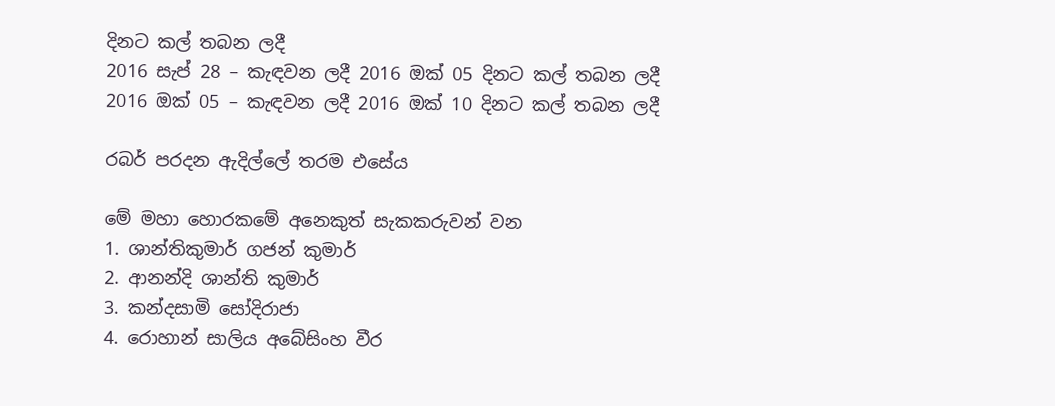දිනට කල් තබන ලදී
2016 සැප් 28 – කැඳවන ලදී 2016 ඔක් 05 දිනට කල් තබන ලදී
2016 ඔක් 05 – කැඳවන ලදී 2016 ඔක් 10 දිනට කල් තබන ලදී

රබර් පරදන ඇදිල්ලේ තරම එසේය

මේ මහා හොරකමේ අනෙකුත් සැකකරුවන් වන
1. ශාන්තිකුමාර් ගජන් කුමාර්
2. ආනන්දි ශාන්ති කුමාර්
3. කන්දසාමි සෝදිරාජා
4. රොහාන් සාලිය අබේසිංහ වීර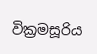වික්‍රමසූරිය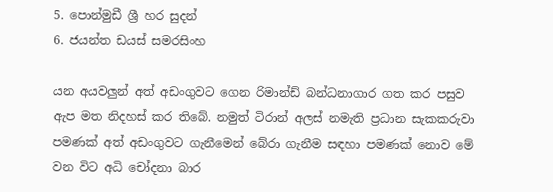5. පොන්මුඩී ශ්‍රී හර සුදන්
6. ජයන්ත ඩයස් සමරසිංහ

යන අයවලුන් අත් අඩංගුවට ගෙන රිමාන්ඩ් බන්ධනාගාර ගත කර පසුව ඇප මත නිදහස් කර තිබේ. නමුත් ටිරාන් අලස් නමැති ප්‍රධාන සැකකරුවා පමණක් අත් අඩංගුවට ගැනීමෙන් බේරා ගැනීම සඳහා පමණක් නොව මේ වන විට අධි චෝදනා බාර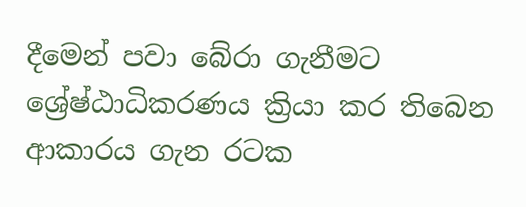දීමෙන් පවා බේරා ගැනීමට ශ්‍රේෂ්ඨාධිකරණය ක්‍රියා කර තිබෙන ආකාරය ගැන රටක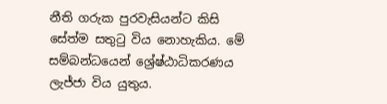නීති ගරුක පුරවැසියන්ට කිසි සේත්ම සතුටු විය නොහැකිය. මේ සම්බන්ධයෙන් ශ්‍රේෂ්ඨාධිකරණය ලැජ්ජා විය යුතුය.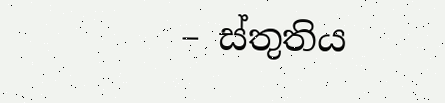– ස්තුතිය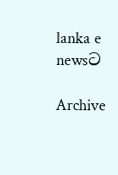lanka e newsට

Archive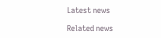Latest news

Related news